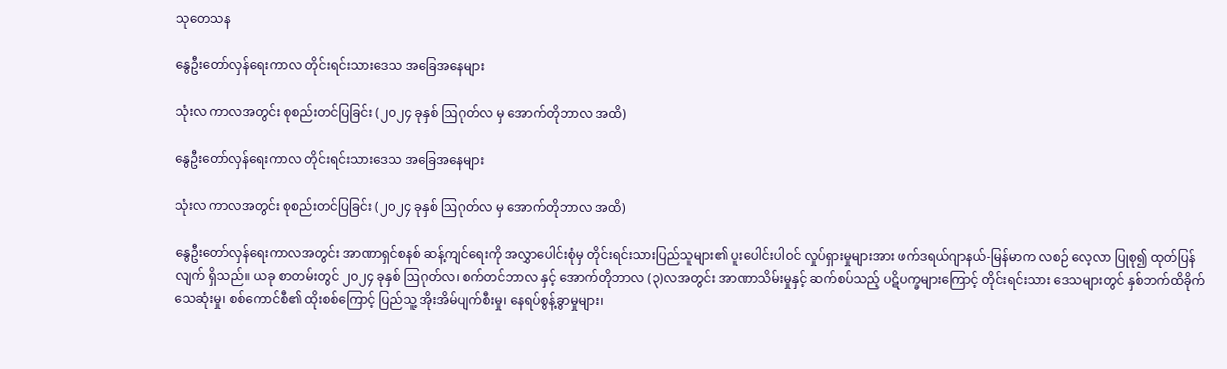သုတေသန

နွေဦးတော်လှန်ရေးကာလ တိုင်းရင်းသားဒေသ အခြေအနေများ

သုံးလ ကာလအတွင်း စုစည်းတင်ပြခြင်း (၂၀၂၄ ခုနှစ် ဩဂုတ်လ မှ အောက်တိုဘာလ အထိ)

နွေဦးတော်လှန်ရေးကာလ တိုင်းရင်းသားဒေသ အခြေအနေများ

သုံးလ ကာလအတွင်း စုစည်းတင်ပြခြင်း (၂၀၂၄ ခုနှစ် ဩဂုတ်လ မှ အောက်တိုဘာလ အထိ)

နွေဦးတော်လှန်ရေးကာလအတွင်း အာဏာရှင်စနစ် ဆန့်ကျင်ရေးကို အလွှာပေါင်းစုံမှ တိုင်းရင်းသားပြည်သူများ၏ ပူးပေါင်းပါဝင် လှုပ်ရှားမှုများအား ဖက်ဒရယ်ဂျာနယ်-မြန်မာက လစဉ် လေ့လာ ပြုစု၍ ထုတ်ပြန်လျက် ရှိသည်။ ယခု စာတမ်းတွင် ၂၀၂၄ ခုနှစ် ဩဂုတ်လ၊ စက်တင်ဘာလ နှင့် အောက်တိုဘာလ (၃)လအတွင်း အာဏာသိမ်းမှုနှင့် ဆက်စပ်သည့် ပဋိပက္ခများကြောင့် တိုင်းရင်းသား ‌ဒေသများတွင် နှစ်ဘက်ထိခိုက်သေဆုံးမှု၊ စစ်ကောင်စီ၏ ထိုးစစ်ကြောင့် ပြည်သူ့ အိုးအိမ်ပျက်စီးမှု၊ နေရပ်စွန့်ခွာမှုများ၊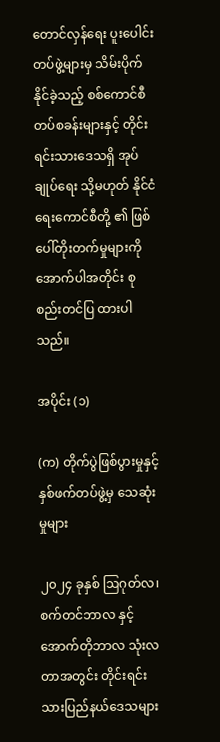တောင်လှန်ရေး ပူးပေါင်းတပ်ဖွဲ့များမှ သိမ်းပိုက်နိုင်ခဲ့သည့် စစ်ကောင်စီ တပ်စခန်းများနှင့် တိုင်းရင်းသားဒေသရှိ အုပ်ချုပ်ရေး သို့မဟုတ် နိုင်ငံရေးကောင်စီတို့ ၏ ဖြစ်ပေါ်တိုးတက်မှုများကို အောက်ပါအတိုင်း စုစည်းတင်ပြ ထားပါသည်။

အပိုင်း (၁)

(က) တိုက်ပွဲဖြစ်ပွားမှုနှင့် နှစ်ဖက်တပ်ဖွဲ့မှ သေဆုံးမှုများ

၂၀၂၄ ခုနှစ် ဩဂုတ်လ၊ စက်တင်ဘာလ နှင့် အောက်တိုဘာလ သုံးလတာအတွင်း တိုင်းရင်းသားပြည်နယ်ဒေသများ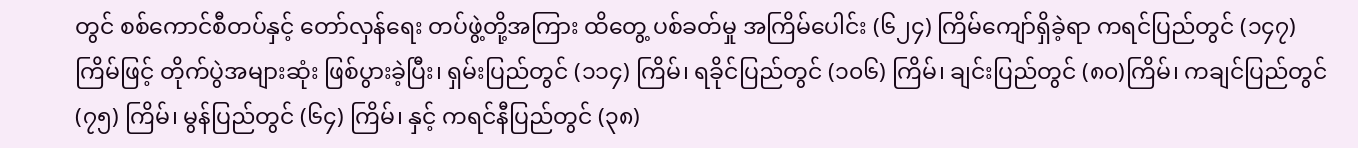တွင် စစ်ကောင်စီတပ်နှင့် တော်လှန်ရေး တပ်ဖွဲ့တို့အကြား ထိတွေ့ ပစ်ခတ်မှု အကြိမ်ပေါင်း (၆၂၄) ကြိမ်ကျော်ရှိခဲ့ရာ ကရင်ပြည်တွင် (၁၄၇) ကြိမ်ဖြင့် တိုက်ပွဲအများဆုံး ဖြစ်ပွားခဲ့ပြီး၊ ရှမ်းပြည်တွင် (၁၁၄) ကြိမ်၊ ရခိုင်ပြည်တွင် (၁၀၆) ကြိမ်၊ ချင်းပြည်တွင် (၈၀)ကြိမ်၊ ကချင်ပြည်တွင် (၇၅) ကြိမ်၊ မွန်ပြည်တွင် (၆၄) ကြိမ်၊ နှင့် ကရင်နီပြည်တွင် (၃၈)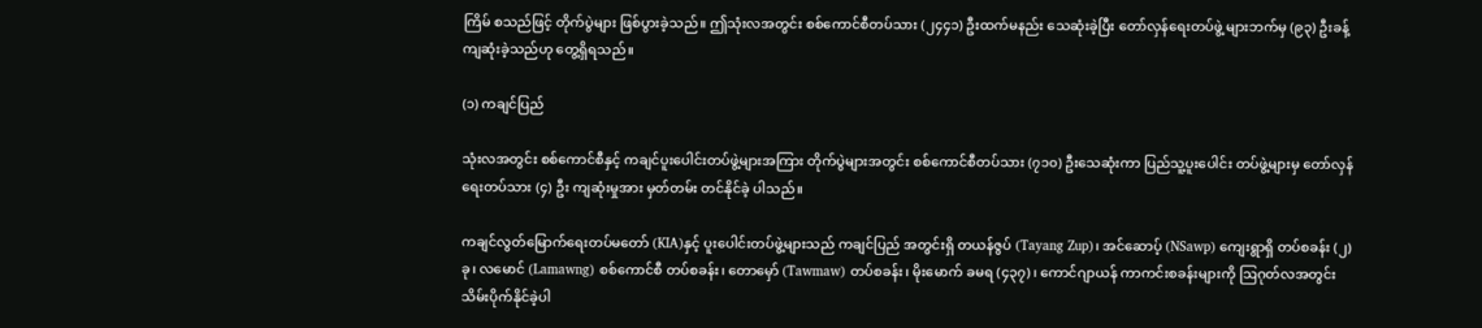ကြိမ် စသည်ဖြင့် တိုက်ပွဲများ ဖြစ်ပွားခဲ့သည်။ ဤသုံးလအတွင်း စစ်ကောင်စီတပ်သား (၂၄၄၁) ဦးထက်မနည်း သေဆုံးခဲ့ပြီး တော်လှန်ရေးတပ်ဖွဲ့ များဘက်မှ (၉၃) ဦးခန့် ကျဆုံးခဲ့သည်ဟု တွေ့ရှိရသည်။

(၁) ကချင်ပြည်

သုံးလအတွင်း စစ်ကောင်စီနှင့် ကချင်ပူးပေါင်းတပ်ဖွဲ့များအကြား တိုက်ပွဲများအတွင်း စစ်ကောင်စီတပ်သား (၇၁၀) ဦးသေဆုံးကာ ပြည်သူ့ပူးပေါင်း တပ်ဖွဲ့များမှ တော်လှန်ရေးတပ်သား (၄) ဦး ကျဆုံးမှုအား မှတ်တမ်း တင်နိုင်ခဲ့ ပါသည်။

ကချင်လွတ်မြောက်ရေးတပ်မတော် (KIA)နှင့် ပူးပေါင်းတပ်ဖွဲ့များသည် ကချင်ပြည် အတွင်းရှိ တယန်ဇွပ် (Tayang Zup)၊ အင်ဆောပ့် (NSawp) ကျေးရွာရှိ တပ်စခန်း (၂)ခု၊ လမောင် (Lamawng) စစ်ကောင်စီ တပ်စခန်း၊ တောမှော် (Tawmaw) တပ်စခန်း၊ မိုးမောက် ခမရ (၄၃၇)၊ ကောင်ဂျာယန် ကာကင်းစခန်းများကို ဩဂုတ်လအတွင်း သိမ်းပိုက်နိုင်ခဲ့ပါ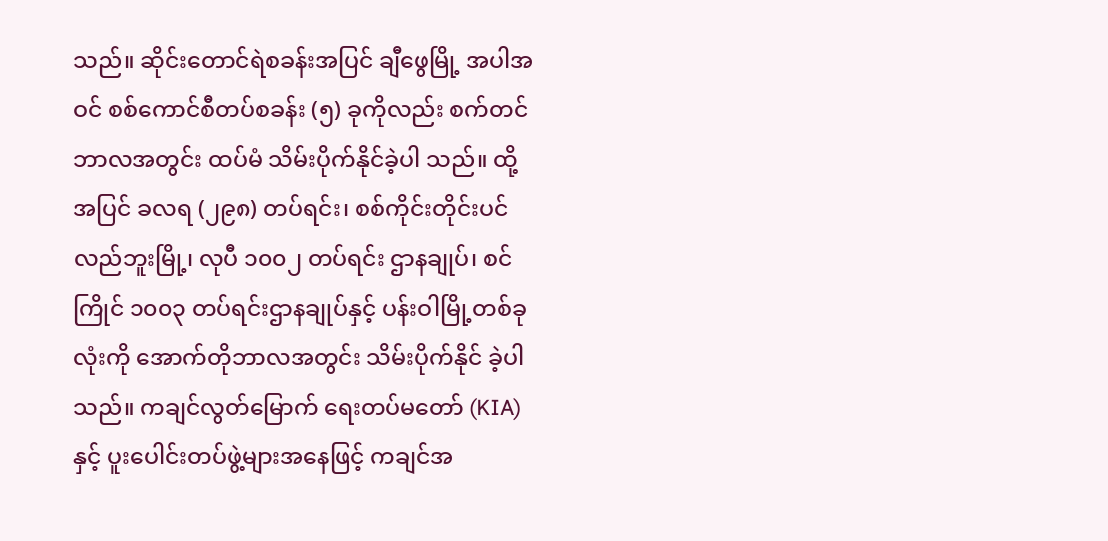သည်။ ဆိုင်းတောင်ရဲစခန်းအပြင် ချီဖွေမြို့ အပါအဝင် စစ်ကောင်စီတပ်စခန်း (၅) ခုကိုလည်း စက်တင်ဘာလအတွင်း ထပ်မံ သိမ်းပိုက်နိုင်ခဲ့ပါ သည်။ ထို့အပြင် ခလရ (၂၉၈) တပ်ရင်း၊ စစ်ကိုင်းတိုင်းပင်လည်ဘူးမြို့၊ လုပီ ၁၀၀၂ တပ်ရင်း ဌာနချုပ်၊ စင်ကြိုင် ၁၀၀၃ တပ်ရင်းဌာနချုပ်နှင့် ပန်းဝါမြို့တစ်ခုလုံးကို အောက်တိုဘာလအတွင်း သိမ်းပိုက်နိုင် ခဲ့ပါသည်။ ကချင်လွတ်မြောက် ရေးတပ်မတော် (KIA)နှင့် ပူးပေါင်းတပ်ဖွဲ့များအနေဖြင့် ကချင်အ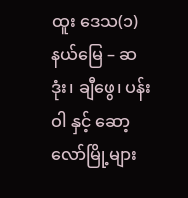ထူး ဒေသ(၁)နယ်မြေ – ဆဒုံး၊ ချီဖွေ၊ ပန်းဝါ နှင့် ဆော့လော်မြို့များ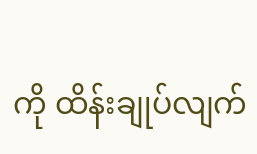ကို ထိန်းချုပ်လျက်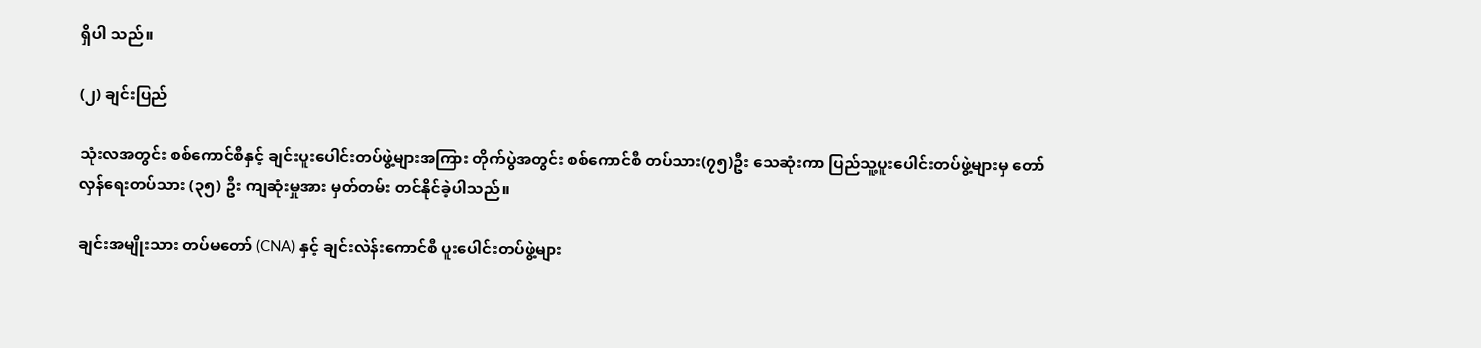ရှိပါ သည်။

(၂) ချင်းပြည်

သုံးလအတွင်း စစ်ကောင်စီနှင့် ချင်းပူးပေါင်းတပ်ဖွဲ့များအကြား တိုက်ပွဲအတွင်း စစ်ကောင်စီ တပ်သား(၇၅)ဦး သေဆုံးကာ ပြည်သူ့ပူးပေါင်းတပ်ဖွဲ့များမှ တော် လှန်ရေးတပ်သား (၃၅) ဦး ကျဆုံးမှုအား မှတ်တမ်း တင်နိုင်ခဲ့ပါသည်။

ချင်းအမျိုးသား တပ်မတော် (CNA) နှင့် ချင်းလဲန်းကောင်စီ ပူးပေါင်းတပ်ဖွဲ့များ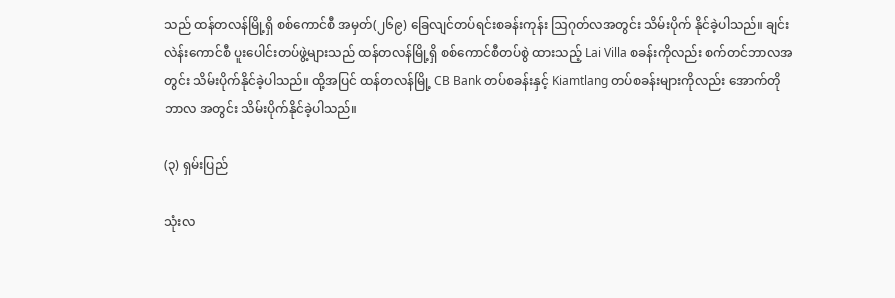သည် ထန်တလန်မြို့ရှိ စစ်ကောင်စီ အမှတ်(၂၆၉) ခြေလျင်တပ်ရင်းစခန်းကုန်း ဩဂုတ်လအတွင်း သိမ်းပိုက် နိုင်ခဲ့ပါသည်။ ချင်းလဲန်းကောင်စီ ပူးပေါင်းတပ်ဖွဲ့များသည် ထန်တလန်မြို့ရှိ စစ်ကောင်စီတပ်စွဲ ထားသည့် Lai Villa စခန်းကိုလည်း စက်တင်ဘာလအတွင်း သိမ်းပိုက်နိုင်ခဲ့ပါသည်။ ထို့အပြင် ထန်တလန်မြို့ CB Bank တပ်စခန်းနှင့် Kiamtlang တပ်စခန်းများကိုလည်း အောက်တိုဘာလ အတွင်း သိမ်းပိုက်နိုင်ခဲ့ပါသည်။

(၃) ရှမ်းပြည်

သုံးလ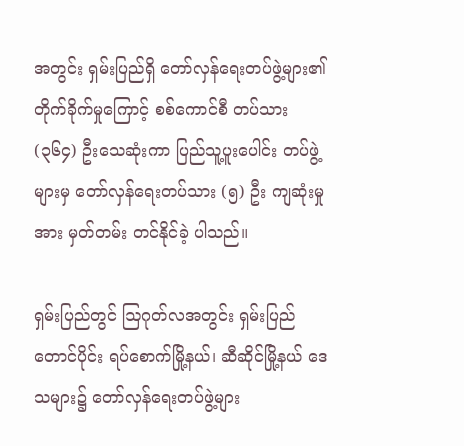အတွင်း ရှမ်းပြည်ရှိ တော်လှန်ရေးတပ်ဖွဲ့များ၏ တိုက်ခိုက်မှုကြောင့် စစ်ကောင်စီ တပ်သား (၃၆၄) ဦးသေဆုံးကာ ပြည်သူ့ပူးပေါင်း တပ်ဖွဲ့များမှ တော်လှန်ရေးတပ်သား (၅) ဦး ကျဆုံးမှုအား မှတ်တမ်း တင်နိုင်ခဲ့ ပါသည်။

ရှမ်းပြည်တွင် ဩဂုတ်လအတွင်း ရှမ်းပြည်တောင်ပိုင်း ရပ်စောက်မြို့နယ်၊ ဆီဆိုင်မြို့နယ် ဒေသများ၌ တော်လှန်ရေးတပ်ဖွဲ့များ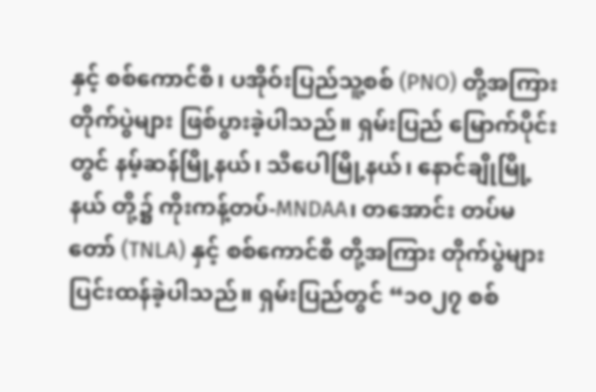နှင့် စစ်ကောင်စီ၊ ပအိုဝ်းပြည်သူ့စစ် (PNO) တို့အကြား တိုက်ပွဲများ ဖြစ်ပွားခဲ့ပါသည်။ ရှမ်းပြည် မြောက်ပိုင်းတွင် နမ့်ဆန်မြို့နယ်၊ သီပေါမြို့နယ်၊ နောင်ချိုမြို့နယ် တို့၌ ကိုးကန့်တပ်-MNDAA၊ တအောင်း တပ်မတော် (TNLA) နှင့် စစ်ကောင်စီ တို့အကြား တိုက်ပွဲများ ပြင်းထန်ခဲ့ပါသည်။ ရှမ်းပြည်တွင် “၁၀၂၇ စစ်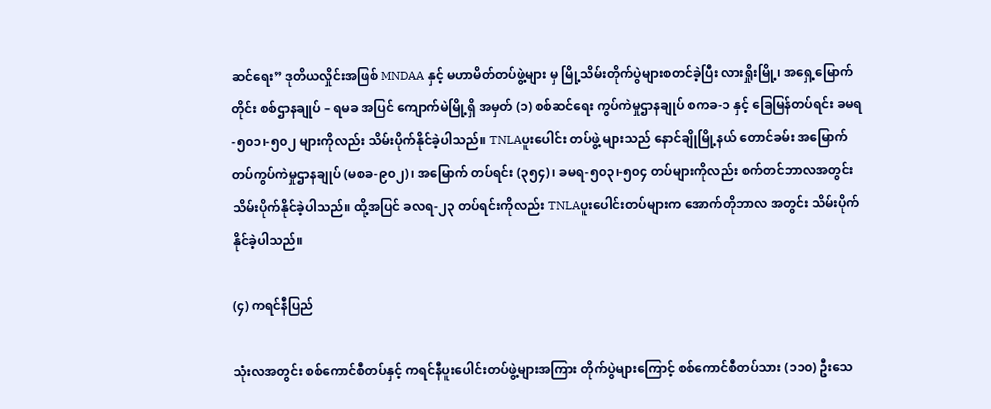ဆင်ရေး” ဒုတိယလှိုင်းအဖြစ် MNDAA နှင့် မဟာမိတ်တပ်ဖွဲ့များ မှ မြို့သိမ်းတိုက်ပွဲများစတင်ခဲ့ပြီး လားရှိုးမြို့၊ အရှေ့မြောက်တိုင်း စစ်ဌာနချုပ် – ရမခ အပြင် ကျောက်မဲမြို့ရှိ အမှတ် (၁) စစ်ဆင်ရေး ကွပ်ကဲမှုဌာနချုပ် စကခ-၁ နှင့် ခြေမြန်တပ်ရင်း ခမရ-၅၀၁၊-၅၀၂ များကိုလည်း သိမ်းပိုက်နိုင်ခဲ့ပါသည်။ TNLAပူးပေါင်း တပ်ဖွဲ့ များသည် နောင်ချိုမြို့နယ် တောင်ခမ်း အမြောက်တပ်ကွပ်ကဲမှုဌာနချုပ် (မစခ-၉၀၂)၊ အမြောက် တပ်ရင်း (၃၅၄)၊ ခမရ-၅၀၃၊-၅၀၄ တပ်များကိုလည်း စက်တင်ဘာလအတွင်း သိမ်းပိုက်နိုင်ခဲ့ပါသည်။ ထို့အပြင် ခလရ-၂၃ တပ်ရင်းကိုလည်း TNLAပူးပေါင်းတပ်များက အောက်တိုဘာလ အတွင်း သိမ်းပိုက် နိုင်ခဲ့ပါသည်။

(၄) ကရင်နီပြည်

သုံးလအတွင်း စစ်ကောင်စီတပ်နှင့် ကရင်နီပူးပေါင်းတပ်ဖွဲ့များအကြား တိုက်ပွဲများကြောင့် စစ်ကောင်စီတပ်သား (၁၁၀) ဦးသေ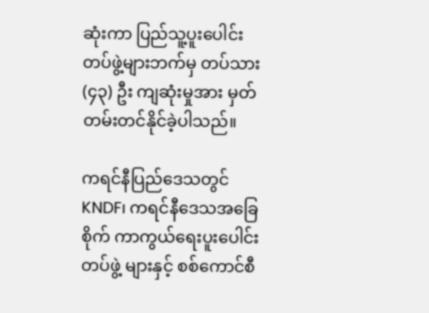ဆုံးကာ ပြည်သူ့ပူးပေါင်း တပ်ဖွဲ့များဘက်မှ တပ်သား (၄၃) ဦး ကျဆုံးမှုအား မှတ်တမ်းတင်နိုင်ခဲ့ပါသည်။

ကရင်နီပြည်ဒေသတွင် KNDF၊ ကရင်နီဒေသအခြေစိုက် ကာကွယ်ရေးပူးပေါင်းတပ်ဖွဲ့ များနှင့် စစ်ကောင်စီ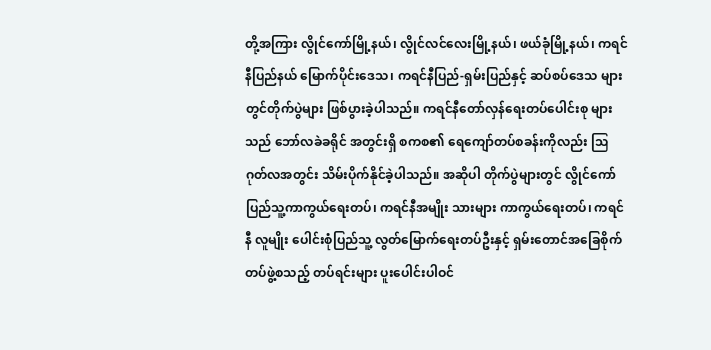တို့အကြား လွိုင်ကော်မြို့နယ်၊ လွိုင်လင်လေးမြို့နယ်၊ ဖယ်ခုံမြို့နယ်၊ ကရင်နီပြည်နယ် မြောက်ပိုင်းဒေသ၊ ကရင်နီပြည်-ရှမ်းပြည်နှင့် ဆပ်စပ်ဒေသ များ တွင်တိုက်ပွဲများ ဖြစ်ပွားခဲ့ပါသည်။ ကရင်နီတော်လှန်ရေးတပ်ပေါင်းစု များသည် ဘော်လခဲခရိုင် အတွင်းရှိ စကစ၏ ရေကျော်တပ်စခန်းကိုလည်း ဩဂုတ်လအတွင်း သိမ်းပိုက်နိုင်ခဲ့ပါသည်။ အဆိုပါ တိုက်ပွဲများတွင် လွိုင်ကော်ပြည်သူ့ကာကွယ်ရေးတပ်၊ ကရင်နီအမျိုး သားများ ကာကွယ်ရေးတပ်၊ ကရင်နီ လူမျိုး ပေါင်းစုံပြည်သူ့ လွတ်မြောက်ရေးတပ်ဦးနှင့် ရှမ်းတောင်အခြေစိုက်တပ်ဖွဲ့စသည့် တပ်ရင်းများ ပူးပေါင်းပါဝင်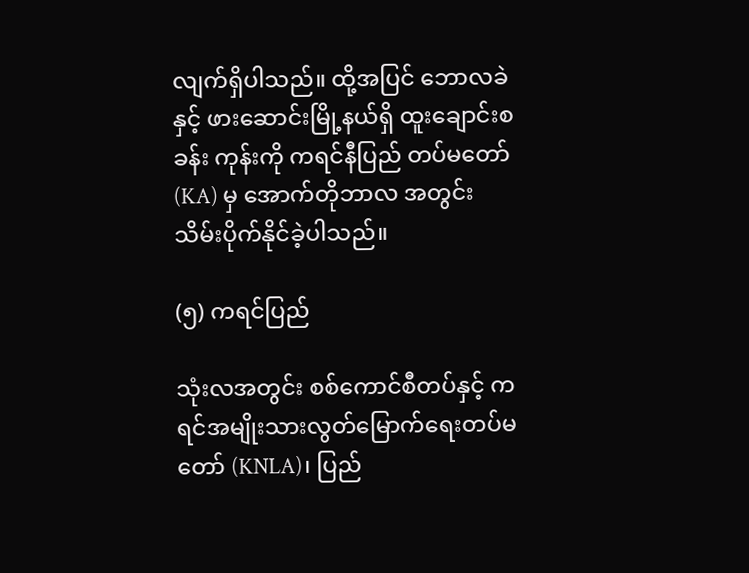လျက်ရှိပါသည်။ ထို့အပြင် ဘောလခဲ နှင့် ဖားဆောင်းမြို့နယ်ရှိ ထူးချောင်းစခန်း ကုန်းကို ကရင်နီပြည် တပ်မတော်(KA) မှ အောက်တိုဘာလ အတွင်း သိမ်းပိုက်နိုင်ခဲ့ပါသည်။

(၅) ကရင်ပြည်

သုံးလအတွင်း စစ်ကောင်စီတပ်နှင့် ကရင်အမျိုးသားလွတ်မြောက်ရေးတပ်မတော် (KNLA)၊ ပြည်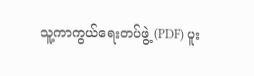သူ့ကာကွယ်ရေးတပ်ဖွဲ့ (PDF) ပူး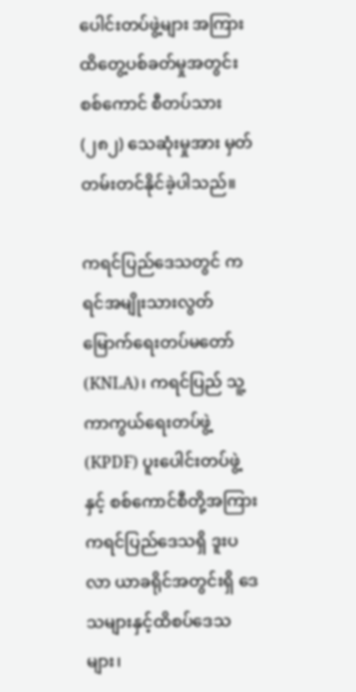ပေါင်းတပ်ဖွဲ့များ အကြားထိတွေ့ပစ်ခတ်မှုအတွင်း စစ်ကောင် စီတပ်သား (၂၈၂) သေဆုံးမှုအား မှတ်တမ်းတင်နိုင်ခဲ့ပါသည်။

ကရင်ပြည်ဒေသတွင် ကရင်အမျိုးသားလွတ်မြောက်ရေးတပ်မတော် (KNLA)၊ ကရင်ပြည် သူ့ကာကွယ်ရေးတပ်ဖွဲ့(KPDF) ပူးပေါင်းတပ်ဖွဲ့နှင့် စစ်ကောင်စီတို့အကြား ကရင်ပြည်ဒေသရှိ ဒူးပလာ ယာခရိုင်အတွင်းရှိ ဒေသများနှင့်ထိစပ်ဒေသများ၊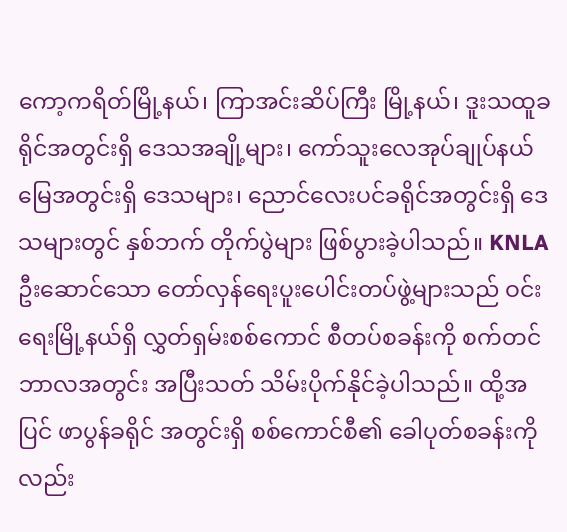ကော့ကရိတ်မြို့နယ်၊ ကြာအင်းဆိပ်ကြီး မြို့နယ်၊ ဒူးသထူခရိုင်အတွင်းရှိ ဒေသအချို့များ၊ ကော်သူးလေအုပ်ချုပ်နယ်မြေအတွင်းရှိ ဒေသများ၊ ညောင်လေးပင်ခရိုင်အတွင်းရှိ ဒေသများတွင် နှစ်ဘက် တိုက်ပွဲများ ဖြစ်ပွားခဲ့ပါသည်။ KNLA ဦးဆောင်သော တော်လှန်ရေးပူးပေါင်းတပ်ဖွဲ့များသည် ဝင်းရေးမြို့နယ်ရှိ လွှတ်ရှမ်းစစ်ကောင် စီတပ်စခန်းကို စက်တင်ဘာလအတွင်း အပြီးသတ် သိမ်းပိုက်နိုင်ခဲ့ပါသည်။ ထို့အပြင် ဖာပွန်ခရိုင် အတွင်းရှိ စစ်ကောင်စီ၏ ခေါပုတ်စခန်းကိုလည်း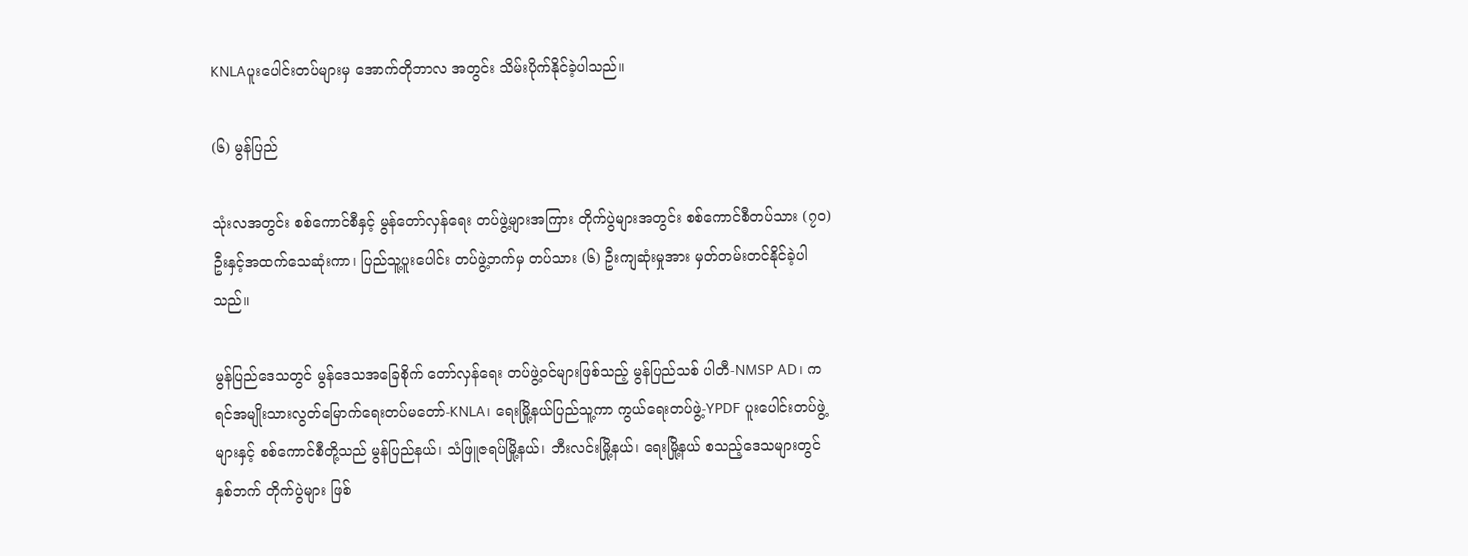KNLAပူးပေါင်းတပ်များမှ အောက်တိုဘာလ အတွင်း သိမ်းပိုက်နိုင်ခဲ့ပါသည်။

(၆) မွန်ပြည်

သုံးလအတွင်း စစ်ကောင်စီနှင့် မွန်တော်လှန်ရေး တပ်ဖွဲ့များအကြား တိုက်ပွဲများအတွင်း စစ်ကောင်စီတပ်သား (၇၀) ဦးနှင့်အထက်သေဆုံးကာ၊ ပြည်သူ့ပူးပေါင်း တပ်ဖွဲ့ဘက်မှ တပ်သား (၆) ဦးကျဆုံးမှုအား မှတ်တမ်းတင်နိုင်ခဲ့ပါသည်။

မွန်ပြည်ဒေသတွင် မွန်ဒေသအခြေစိုက် တော်လှန်ရေး တပ်ဖွဲ့ဝင်များဖြစ်သည့် မွန်ပြည်သစ် ပါတီ-NMSP AD၊ ကရင်အမျိုးသားလွတ်မြောက်ရေးတပ်မတော်-KNLA၊ ရေးမြို့နယ်ပြည်သူ့ကာ ကွယ်ရေးတပ်ဖွဲ့-YPDF ပူးပေါင်းတပ်ဖွဲ့များနှင့် စစ်ကောင်စီတို့သည် မွန်ပြည်နယ်၊ သံဖြူဇရပ်မြို့နယ်၊ ဘီးလင်းမြို့နယ်၊ ရေးမြို့နယ် စသည့်ဒေသများတွင် နှစ်ဘက် တိုက်ပွဲများ ဖြစ်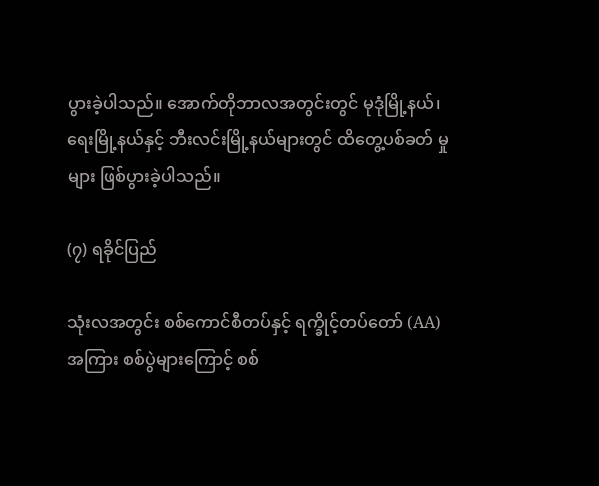ပွားခဲ့ပါသည်။ အောက်တိုဘာလအတွင်းတွင် မုဒုံမြို့နယ်၊ ရေးမြို့နယ်နှင့် ဘီးလင်းမြို့နယ်များတွင် ထိတွေ့ပစ်ခတ် မှုများ ဖြစ်ပွားခဲ့ပါသည်။

(၇) ရခိုင်ပြည်

သုံးလအတွင်း စစ်ကောင်စီတပ်နှင့် ရက္ခိုင့်တပ်တော် (AA) အကြား စစ်ပွဲများကြောင့် စစ်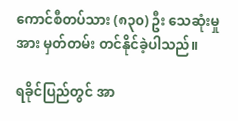ကောင်စီတပ်သား (၈၃၀) ဦး သေဆုံးမှုအား မှတ်တမ်း တင်နိုင်ခဲ့ပါသည်။

ရခိုင်ပြည်တွင် အာ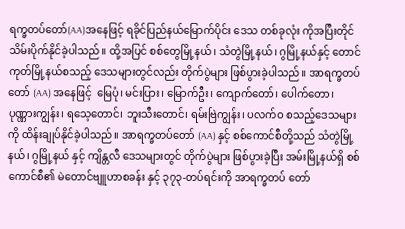ရက္ခတပ်တော်(AA)အနေဖြင့် ရခိုင်ပြည်နယ်မြောက်ပိုင်း ဒေသ တစ်ခုလုံး ကိုအပြီးတိုင် သိမ်းပိုက်နိုင်ခဲ့ပါသည်။ ထို့အပြင် စစ်တွေမြို့နယ်၊ သံတွဲမြို့နယ်၊ ဂွမြို့နယ်နှင့် တောင်ကုတ်မြို့နယ်စသည့် ဒေသများတွင်လည်း တိုက်ပွဲများ ဖြစ်ပွားခဲ့ပါသည်။ အာရက္ခတပ်တော် (AA) အနေဖြင့်  မြေပုံ၊ မင်းပြား၊ မြောက်ဦး၊ ကျောက်တော်၊ ပေါက်တော၊ ပုဏ္ဏားကျွန်း၊ ရသေ့တောင်၊ ဘူးသီးတောင်၊ ရမ်းဗြဲကျွန်း၊ ပလက်ဝ စသည့်ဒေသများကို ထိန်းချုပ်နိုင်ခဲ့ပါသည်။ အာရက္ခတပ်တော် (AA) နှင့် စစ်ကောင်စီတို့သည် သံတွဲမြို့နယ်၊ ဂွမြို့နယ် နှင့် ကျိန္တလီ ဒေသများတွင် တိုက်ပွဲများ ဖြစ်ပွားခဲ့ပြီး အမ်းမြို့နယ်ရှိ စစ်ကောင်စီ၏ မဲတောင်ဗျူဟာစခန်း နှင့် ၃၇၃-တပ်ရင်းကို အာရက္ခတပ် တော်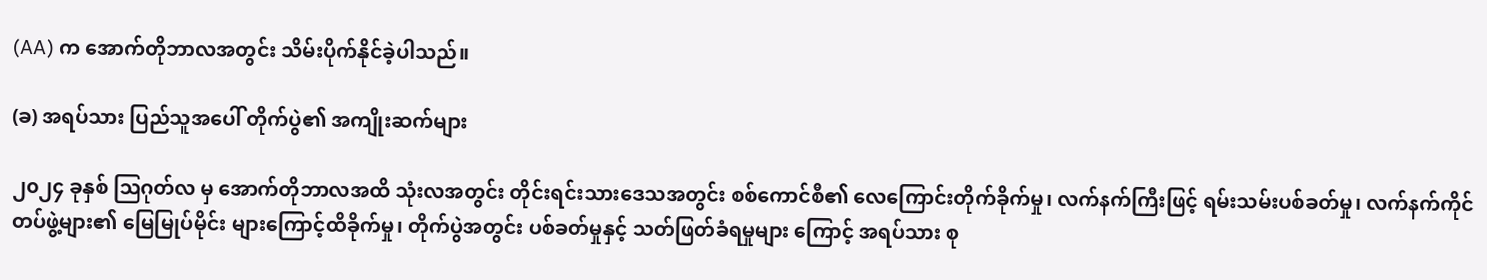(AA) က အောက်တိုဘာလအတွင်း သိမ်းပိုက်နိုင်ခဲ့ပါသည်။

(ခ) အရပ်သား ပြည်သူအပေါ် တိုက်ပွဲ၏ အကျိုးဆက်များ

၂၀၂၄ ခုနှစ် ဩဂုတ်လ မှ အောက်တိုဘာလအထိ သုံးလအတွင်း တိုင်းရင်းသားဒေသအတွင်း စစ်ကောင်စီ၏ လေကြောင်းတိုက်ခိုက်မှု၊ လက်နက်ကြီးဖြင့် ရမ်းသမ်းပစ်ခတ်မှု၊ လက်နက်ကိုင် တပ်ဖွဲ့များ၏ မြေမြုပ်မိုင်း များကြောင့်ထိခိုက်မှု၊ တိုက်ပွဲအတွင်း ပစ်ခတ်မှုနှင့် သတ်ဖြတ်ခံရမှုများ ကြောင့် အရပ်သား စု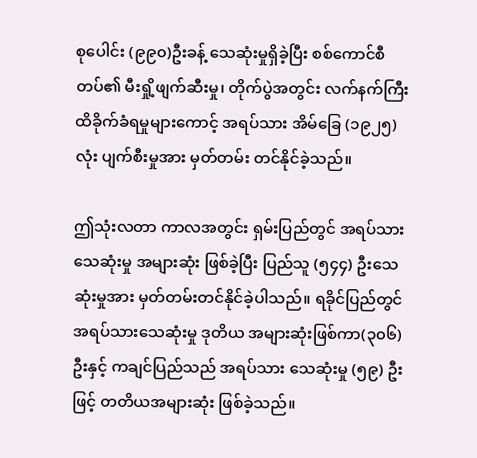စုပေါင်း (၉၉၀)ဦးခန့် သေဆုံးမှုရှိခဲ့ပြီး စစ်ကောင်စီတပ်၏ မီးရှို့ဖျက်ဆီးမှု၊ တိုက်ပွဲအတွင်း လက်နက်ကြီး ထိခိုက်ခံရမှုများကောင့် အရပ်သား အိမ်ခြေ (၁၉၂၅) လုံး ပျက်စီးမှုအား မှတ်တမ်း တင်နိုင်ခဲ့သည်။

ဤသုံးလတာ ကာလအတွင်း ရှမ်းပြည်တွင် အရပ်သားသေဆုံးမှု အများဆုံး ဖြစ်ခဲ့ပြီး ပြည်သူ (၅၄၄) ဦးသေဆုံးမှုအား မှတ်တမ်းတင်နိုင်ခဲ့ပါသည်။ ရခိုင်ပြည်တွင် အရပ်သားသေဆုံးမှု ဒုတိယ အများဆုံးဖြစ်ကာ(၃၀၆)ဦးနှင့် ကချင်ပြည်သည် အရပ်သား သေဆုံးမှု (၅၉) ဦးဖြင့် တတိယအများဆုံး ဖြစ်ခဲ့သည်။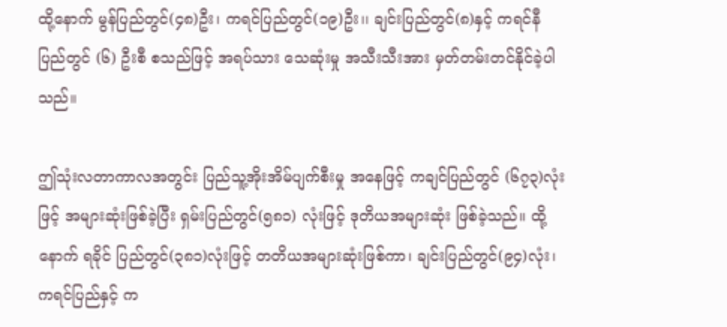ထို့နောက် မွန်ပြည်တွင်(၄၈)ဦး၊ ကရင်ပြည်တွင်(၁၉)ဦး၊၊ ချင်းပြည်တွင်(၈)နှင့် ကရင်နီ ပြည်တွင် (၆) ဦးစီ စသည်ဖြင့် အရပ်သား သေဆုံးမှု အသီးသီးအား မှတ်တမ်းတင်နိုင်ခဲ့ပါသည်။

ဤသုံးလတာကာလအတွင်း ပြည်သူ့အိုးအိမ်ပျက်စီးမှု အနေဖြင့် ကချင်ပြည်တွင် (၆၇၃)လုံး ဖြင့် အများဆုံးဖြစ်ခဲ့ပြီး ရှမ်းပြည်တွင်(၅၈၁) လုံးဖြင့် ဒုတိယအများဆုံး ဖြစ်ခဲ့သည်။ ထို့နောက် ရခိုင် ပြည်တွင်(၃၈၁)လုံးဖြင့် တတိယအများဆုံးဖြစ်ကာ၊ ချင်းပြည်တွင်(၉၄)လုံး၊ ကရင်ပြည်နှင့် က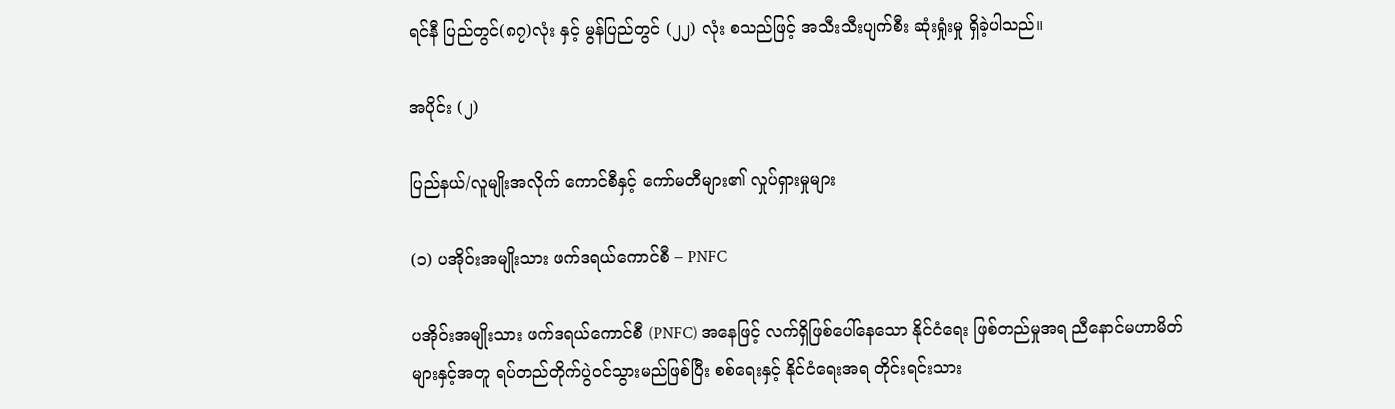ရင်နီ ပြည်တွင်(၈၇)လုံး နှင့် မွန်ပြည်တွင် (၂၂) လုံး စသည်ဖြင့် အသီးသီးပျက်စီး ဆုံးရှုံးမှု ရှိခဲ့ပါသည်။

အပိုင်း (၂)

ပြည်နယ်/လူမျိုးအလိုက် ကောင်စီနှင့် ကော်မတီများ၏ လှုပ်ရှားမှုများ

(၁) ပအိုဝ်းအမျိုးသား ဖက်ဒရယ်ကောင်စီ – PNFC

ပအိုဝ်းအမျိုးသား ဖက်ဒရယ်ကောင်စီ (PNFC) အနေဖြင့် လက်ရှိဖြစ်ပေါ်နေသော နိုင်ငံရေး ဖြစ်တည်မှုအရ ညီနောင်မဟာမိတ်များနှင့်အတူ ရပ်တည်တိုက်ပွဲဝင်သွားမည်ဖြစ်ပြီး စစ်ရေးနှင့် နိုင်ငံရေးအရ တိုင်းရင်းသား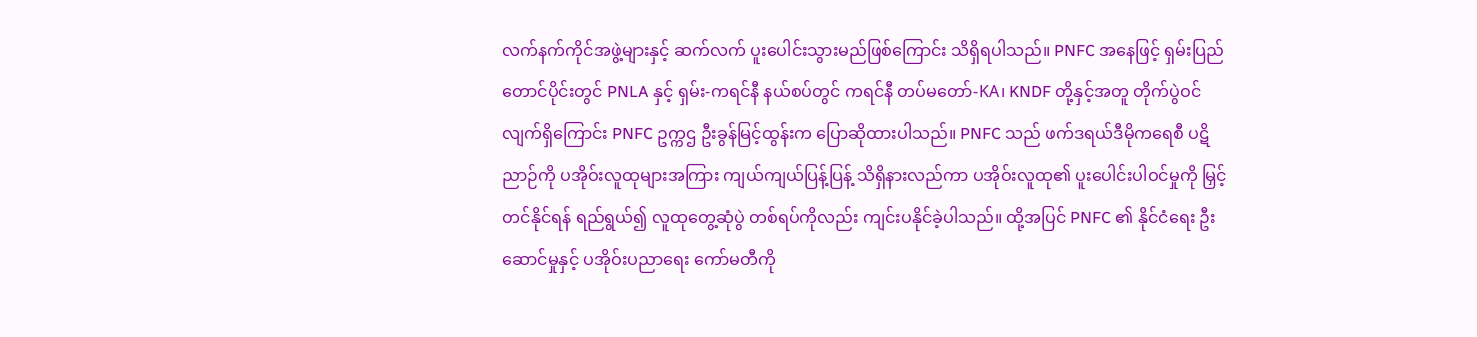လက်နက်ကိုင်အဖွဲ့များနှင့် ဆက်လက် ပူးပေါင်းသွားမည်ဖြစ်ကြောင်း သိရှိရပါသည်။ PNFC အနေဖြင့် ရှမ်းပြည်တောင်ပိုင်းတွင် PNLA နှင့် ရှမ်း-ကရင်နီ နယ်စပ်တွင် ကရင်နီ တပ်မတော်-KA၊ KNDF တို့နှင့်အတူ တိုက်ပွဲဝင်လျက်ရှိကြောင်း PNFC ဥက္ကဌ ဦးခွန်မြင့်ထွန်းက ပြောဆိုထားပါသည်။ PNFC သည် ဖက်ဒရယ်ဒီမိုကရေစီ ပဋိညာဉ်ကို ပအိုဝ်းလူထုများအကြား ကျယ်ကျယ်ပြန့်ပြန့် သိရှိနားလည်ကာ ပအိုဝ်းလူထု၏ ပူးပေါင်းပါဝင်မှုကို မြှင့်တင်နိုင်ရန် ရည်ရွယ်၍ လူထုတွေ့ဆုံပွဲ တစ်ရပ်ကိုလည်း ကျင်းပနိုင်ခဲ့ပါသည်။ ထို့အပြင် PNFC ၏ နိုင်ငံရေး ဦးဆောင်မှုနှင့် ပအိုဝ်းပညာရေး ကော်မတီကို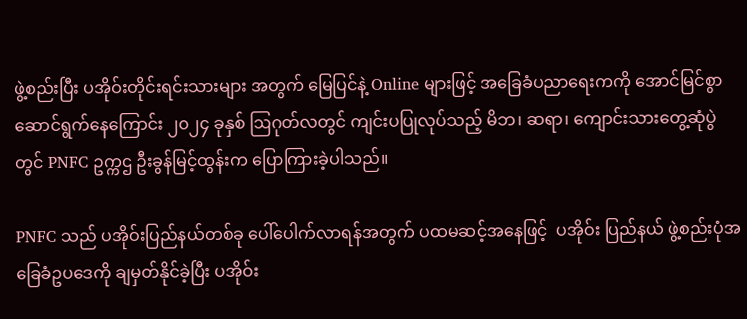ဖွဲ့စည်းပြီး ပအိုဝ်းတိုင်းရင်းသားများ အတွက် မြေပြင်နဲ့ Online များဖြင့် အခြေခံပညာရေးကကို အောင်မြင်စွာ ဆောင်ရွက်နေကြောင်း ၂၀၂၄ ခုနှစ် ဩဂုတ်လတွင် ကျင်းပပြုလုပ်သည့် မိဘ၊ ဆရာ၊ ကျောင်းသားတွေ့ဆုံပွဲတွင် PNFC ဥက္ကဌ ဦးခွန်မြင့်ထွန်းက ပြောကြားခဲ့ပါသည်။

PNFC သည် ပအိုဝ်းပြည်နယ်တစ်ခု ပေါ်ပေါက်လာရန်အတွက် ပထမဆင့်အနေဖြင့်  ပအိုဝ်း ပြည်နယ် ဖွဲ့စည်းပုံအခြေခံဥပဒေကို ချမှတ်နိုင်ခဲ့ပြီး ပအိုဝ်း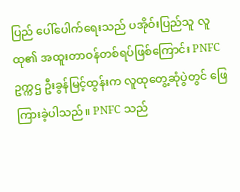ပြည် ပေါ်ပေါက်ရေးသည် ပအိုဝ်းပြည်သူ လူထု၏ အထူးတာဝန်တစ်ရပ်ဖြစ်ကြောင်း PNFC ဥက္ကဌ ဦးခွန်မြင့်ထွန်းက လူထုတွေ့ဆုံပွဲတွင် ဖြေကြားခဲ့ပါသည်။ PNFC သည်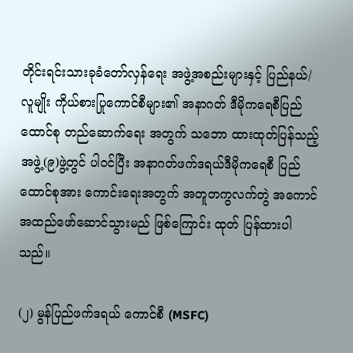တိုင်းရင်းသားခုခံတော်လှန်ရေး အဖွဲ့အစည်းများနှင့် ပြည်နယ်/လူမျိုး ကိုယ်စားပြုကောင်စီများ၏ အနာဂတ် ဒီမိုကရေစီပြည်ထောင်စု တည်ဆောက်ရေး အတွက် သဘော ထားထုတ်ပြန်သည့် အဖွဲ့(၉)ဖွဲ့တွင် ပါဝင်ပြီး အနာဂတ်ဖက်ဒရယ်ဒီမိုကရေစီ ပြည်ထောင်စုအား ကောင်းရေးအတွက် အတူတကွလက်တွဲ အကောင်အထည်ဖော်ဆောင်သွားမည် ဖြစ်ကြောင်း ထုတ် ပြန်ထားပါသည်။

(၂) မွန်ပြည်ဖက်ဒရယ် ကောင်စီ (MSFC)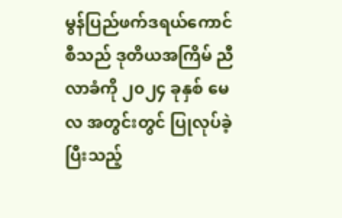မွန်ပြည်ဖက်ဒရယ်ကောင်စီသည် ဒုတိယအကြိမ် ညီလာခံကို ၂၀၂၄ ခုနှစ် မေလ အတွင်းတွင် ပြုလုပ်ခဲ့ပြီးသည့်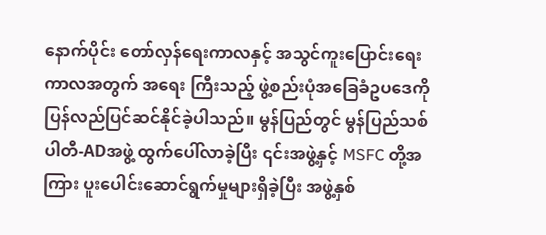နောက်ပိုင်း တော်လှန်ရေးကာလနှင့် အသွင်ကူးပြောင်းရေးကာလအတွက် အရေး ကြီးသည့် ဖွဲ့စည်းပုံအခြေခံဥပဒေကို ပြန်လည်ပြင်ဆင်နိုင်ခဲ့ပါသည်။ မွန်ပြည်တွင် မွန်ပြည်သစ်ပါတီ-ADအဖွဲ့ ထွက်ပေါ်လာခဲ့ပြီး ၎င်းအဖွဲ့နှင့် MSFC တို့အကြား ပူးပေါင်းဆောင်ရွက်မှုများရှိခဲ့ပြီး အဖွဲ့နှစ်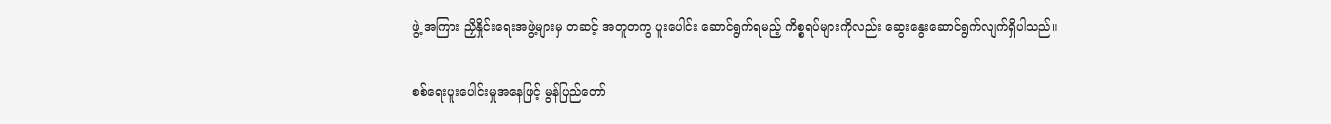ဖွဲ့ အကြား ညှိနှိုင်းရေးအဖွဲ့များမှ တဆင့် အတူတကွ ပူးပေါင်း ဆောင်ရွက်ရမည့် ကိစ္စရပ်များကိုလည်း ဆွေးနွေးဆောင်ရွက်လျက်ရှိပါသည်။

စစ်ရေးပူးပေါင်းမှုအနေဖြင့် မွန်ပြည်တော်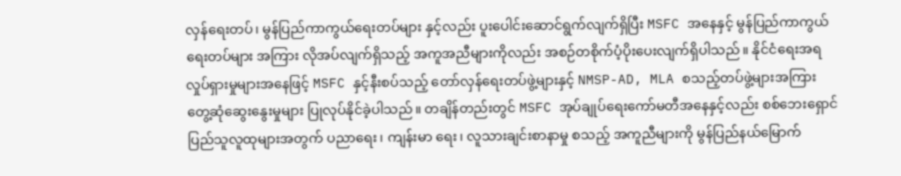လှန်ရေးတပ်၊ မွန်ပြည်ကာကွယ်ရေးတပ်များ နှင့်လည်း ပူးပေါင်းဆောင်ရွက်လျက်ရှိပြီး MSFC အနေနှင့် မွန်ပြည်ကာကွယ်ရေးတပ်များ အကြား လိုအပ်လျက်ရှိသည့် အကူအညီများကိုလည်း အစဉ်တစိုက်ပံ့ပိုးပေးလျက်ရှိပါသည်။ နိုင်ငံရေးအရ လှုပ်ရှားမှုများအနေဖြင့် MSFC နှင့်နီးစပ်သည့် တော်လှန်ရေးတပ်ဖွဲ့များနှင့် NMSP-AD, MLA စသည့်တပ်ဖွဲ့များအကြား တွေ့ဆုံဆွေးနွေးမှုများ ပြုလုပ်နိုင်ခဲ့ပါသည်။ တချိန်တည်းတွင် MSFC အုပ်ချုပ်ရေးကော်မတီအနေနှင့်လည်း စစ်ဘေးရှောင် ပြည်သူလူထုများအတွက် ပညာရေး၊ ကျန်းမာ ရေး၊ လူသားချင်းစာနာမှု စသည့် အကူညီများကို မွန်ပြည်နယ်မြောက်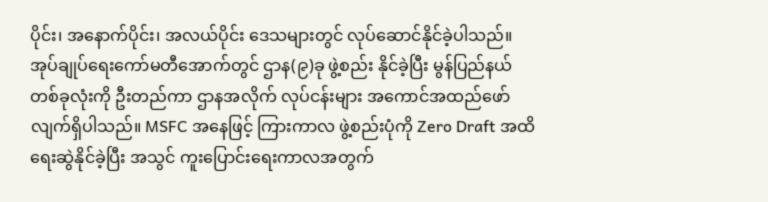ပိုင်း၊ အနောက်ပိုင်း၊ အလယ်ပိုင်း ဒေသများတွင် လုပ်ဆောင်နိုင်ခဲ့ပါသည်။ အုပ်ချုပ်ရေးကော်မတီအောက်တွင် ဌာန(၉)ခု ဖွဲ့စည်း နိုင်ခဲ့ပြီး မွန်ပြည်နယ်တစ်ခုလုံးကို ဦးတည်ကာ ဌာနအလိုက် လုပ်ငန်းများ အကောင်အထည်ဖော် လျက်ရှိပါသည်။ MSFC အနေဖြင့် ကြားကာလ ဖွဲ့စည်းပုံကို Zero Draft အထိ ရေးဆွဲနိုင်ခဲ့ပြီး အသွင် ကူးပြောင်းရေးကာလအတွက်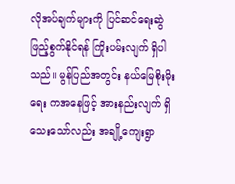လိုအပ်ချက်များကို ပြင်ဆင်ရေးဆွဲ ဖြည့်စွက်နိုင်ရန် ကြိုးပမ်းလျက် ရှိပါသည်။ မွန်ပြည်အတွင်း နယ်မြေစိုးမိုးရေး ကအနေဖြင့် အားနည်းလျက် ရှိသေးသော်လည်း အချို့ကျေးရွာ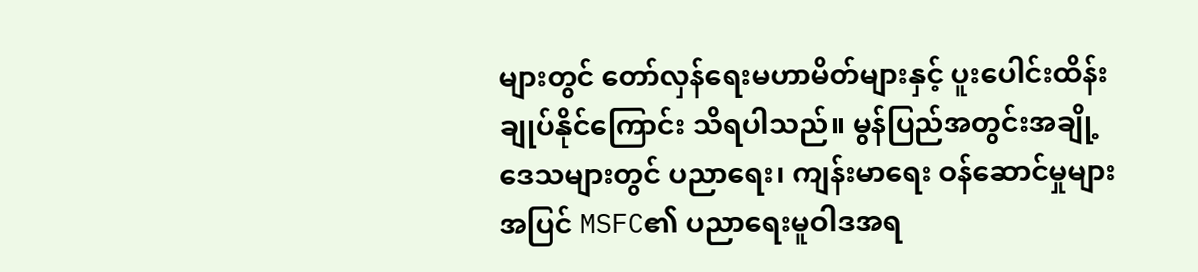များတွင် တော်လှန်ရေးမဟာမိတ်များနှင့် ပူးပေါင်းထိန်းချုပ်နိုင်ကြောင်း သိရပါသည်။ မွန်ပြည်အတွင်းအချို့ဒေသများတွင် ပညာရေး၊ ကျန်းမာရေး ဝန်ဆောင်မှုများအပြင် MSFC၏ ပညာရေးမူဝါဒအရ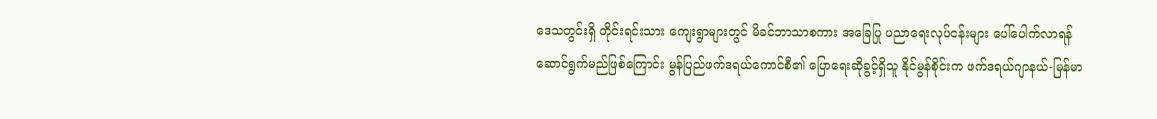ဒေသတွင်းရှိ တိုင်းရင်းသား ကျေးရွာများတွင် မိခင်ဘာသာစကား အခြေပြု ပညာရေးလုပ်ငန်းများ ပေါ်ပေါက်လာရန် ဆောင်ရွက်မည်ဖြစ်ကြောင်း မွန်ပြည်ဖက်ဒရယ်ကောင်စီ၏ ပြောရေးဆိုခွင့်ရှိသူ နိုင်မွန်စိုင်းက ဖက်ဒရယ်ဂျာနယ်-မြန်မာ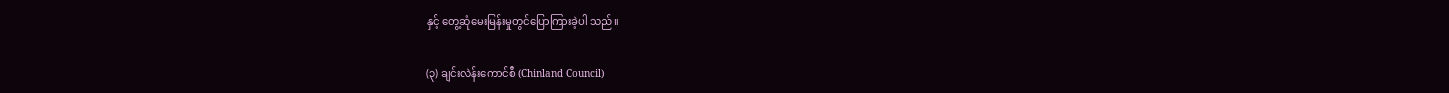နှင့် တွေ့ဆုံမေးမြန်းမှုတွင်ပြောကြားခဲ့ပါ သည်။

(၃) ချင်းလဲန်းကောင်စီ (Chinland Council)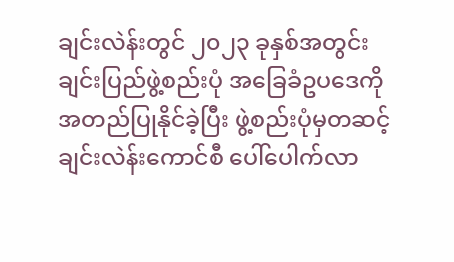ချင်းလဲန်းတွင် ၂၀၂၃ ခုနှစ်အတွင်း ချင်းပြည်ဖွဲ့စည်းပုံ အခြေခံဥပဒေကို အတည်ပြုနိုင်ခဲ့ပြီး ဖွဲ့စည်းပုံမှတဆင့် ချင်းလဲန်းကောင်စီ ပေါ်ပေါက်လာ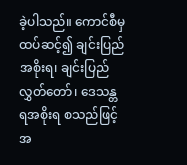ခဲ့ပါသည်။ ကောင်စီမှထပ်ဆင့်၍ ချင်းပြည် အစိုးရ၊ ချင်းပြည်လွှတ်တော်၊ ဒေသန္တရအစိုးရ စသည်ဖြင့် အ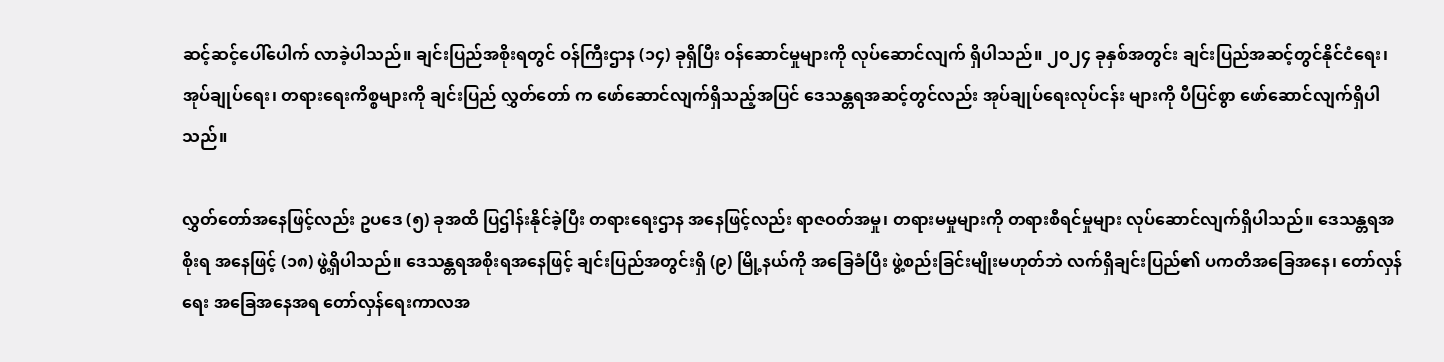ဆင့်ဆင့်ပေါ်ပေါက် လာခဲ့ပါသည်။ ချင်းပြည်အစိုးရတွင် ဝန်ကြီးဌာန (၁၄) ခုရှိပြီး ဝန်ဆောင်မှုများကို လုပ်ဆောင်လျက် ရှိပါသည်။ ၂၀၂၄ ခုနှစ်အတွင်း ချင်းပြည်အဆင့်တွင်နိုင်ငံရေး၊ အုပ်ချုပ်ရေး၊ တရားရေးကိစ္စများကို ချင်းပြည် လွှတ်တော် က ဖော်ဆောင်လျက်ရှိသည့်အပြင် ဒေသန္တရအဆင့်တွင်လည်း အုပ်ချုပ်ရေးလုပ်ငန်း များကို ပီပြင်စွာ ဖော်ဆောင်လျက်ရှိပါသည်။

လွှတ်တော်အနေဖြင့်လည်း ဥပဒေ (၅) ခုအထိ ပြဌါန်းနိုင်ခဲ့ပြီး တရားရေးဌာန အနေဖြင့်လည်း ရာဇဝတ်အမှု၊ တရားမမှုများကို တရားစီရင်မှုများ လုပ်ဆောင်လျက်ရှိပါသည်။ ဒေသန္တရအစိုးရ အနေဖြင့် (၁၈) ဖွဲ့ရှိပါသည်။ ဒေသန္တရအစိုးရအနေဖြင့် ချင်းပြည်အတွင်းရှိ (၉) မြို့နယ်ကို အခြေခံပြီး ဖွဲ့စည်းခြင်းမျိုးမဟုတ်ဘဲ လက်ရှိချင်းပြည်၏ ပကတိအခြေအနေ၊ တော်လှန်ရေး အခြေအနေအရ တော်လှန်ရေးကာလအ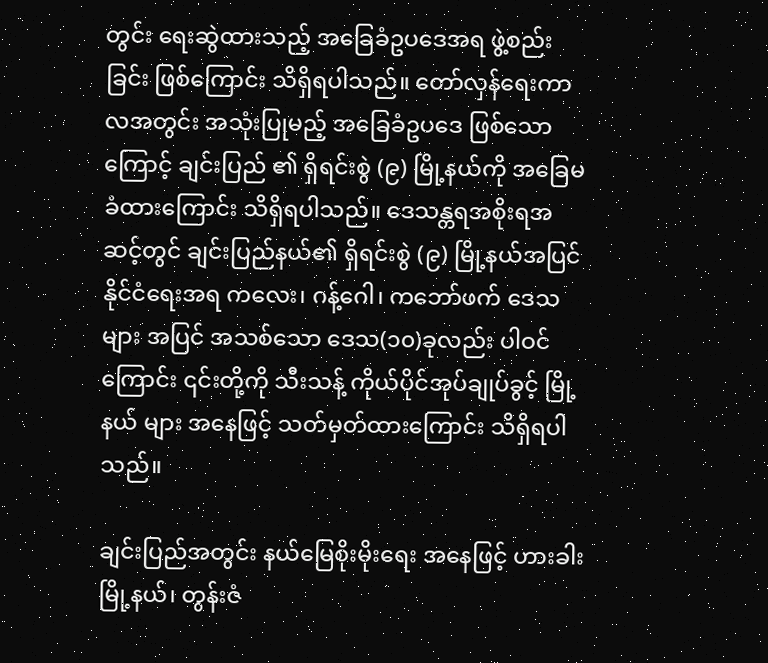တွင်း ရေးဆွဲထားသည့် အခြေခံဥပဒေအရ ဖွဲ့စည်းခြင်း ဖြစ်ကြောင်း သိရှိရပါသည်။ တော်လှန်ရေးကာလအတွင်း အသုံးပြုမည့် အခြေခံဥပဒေ ဖြစ်သောကြောင့် ချင်းပြည် ၏ ရှိရင်းစွဲ (၉) မြို့နယ်ကို အခြေမခံထားကြောင်း သိရှိရပါသည်။ ဒေသန္တရအစိုးရအဆင့်တွင် ချင်းပြည်နယ်၏ ရှိရင်းစွဲ (၉) မြို့နယ်အပြင် နိုင်ငံရေးအရ ကလေး၊ ဂန့်ဂေါ၊ ကဘော်ဖက် ဒေသများ အပြင် အသစ်သော ဒေသ(၁၀)ခုလည်း ပါဝင်ကြောင်း ၎င်းတို့ကို သီးသန့် ကိုယ်ပိုင်အုပ်ချုပ်ခွင့် မြို့နယ် များ အနေဖြင့် သတ်မှတ်ထားကြောင်း သိရှိရပါသည်။

ချင်းပြည်အတွင်း နယ်မြေစိုးမိုးရေး အနေဖြင့် ဟားခါးမြို့နယ်၊ တွန်းဇံ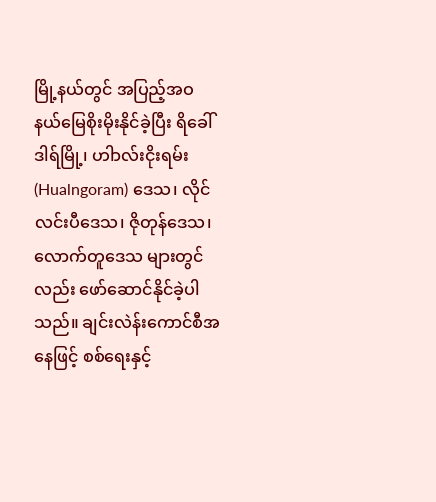မြို့နယ်တွင် အပြည့်အဝ နယ်မြေစိုးမိုးနိုင်ခဲ့ပြီး ရိခေါ်ဒါရ်မြို့၊ ဟါာလ်းငိုးရမ်း (Hualngoram) ဒေသ၊ လိုင်လင်းပီဒေသ၊ ဇိုတုန်ဒေသ၊ လောက်တူဒေသ များတွင်လည်း ဖော်ဆောင်နိုင်ခဲ့ပါသည်။ ချင်းလဲန်းကောင်စီအနေဖြင့် စစ်ရေးနှင့်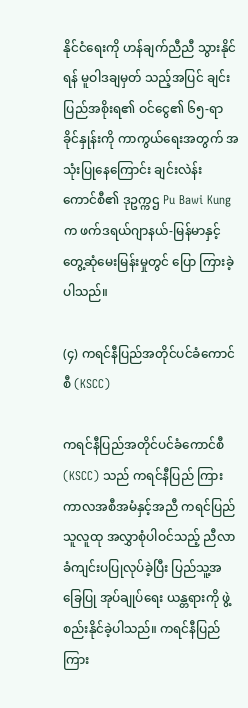နိုင်ငံရေးကို ဟန်ချက်ညီညီ သွားနိုင်ရန် မူဝါဒချမှတ် သည့်အပြင် ချင်းပြည်အစိုးရ၏ ဝင်ငွေ၏ ၆၅-ရာခိုင်နှုန်းကို ကာကွယ်ရေးအတွက် အသုံးပြုနေကြောင်း ချင်းလဲန်း ကောင်စီ၏ ဒုဥက္ကဌ Pu Bawi Kung က ဖက်ဒရယ်ဂျာနယ်-မြန်မာနှင့် တွေ့ဆုံမေးမြန်းမှုတွင် ပြော ကြားခဲ့ပါသည်။

(၄) ကရင်နီပြည်အတိုင်ပင်ခံကောင်စီ (KSCC)

ကရင်နီပြည်အတိုင်ပင်ခံကောင်စီ (KSCC) သည် ကရင်နီပြည် ကြားကာလအစီအမံနှင့်အညီ ကရင်ပြည်သူလူထု အလွှာစုံပါဝင်သည့် ညီလာခံကျင်းပပြုလုပ်ခဲ့ပြီး ပြည်သူ့အခြေပြု အုပ်ချုပ်ရေး ယန္တရားကို ဖွဲ့စည်းနိုင်ခဲ့ပါသည်။ ကရင်နီပြည် ကြား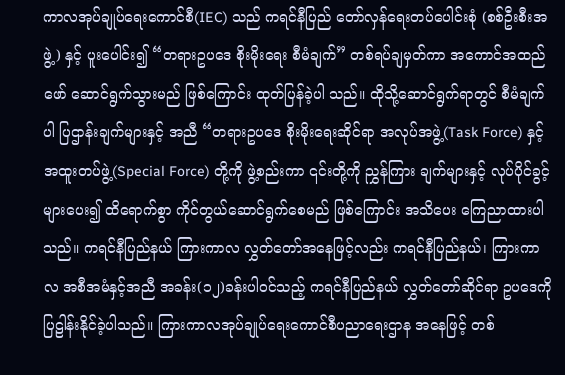ကာလအုပ်ချုပ်ရေးကောင်စီ(IEC) သည် ကရင်နီပြည် တော်လှန်ရေးတပ်ပေါင်းစုံ (စစ်ဦးစီးအဖွဲ့) နှင့် ပူးပေါင်း၍ “တရားဥပဒေ စိုးမိုးရေး စီမံချက်” တစ်ရပ်ချမှတ်ကာ အကောင်အထည်ဖော် ဆောင်ရွက်သွားမည် ဖြစ်ကြောင်း ထုတ်ပြန်ခဲ့ပါ သည်။ ထိုသို့ဆောင်ရွက်ရာတွင် စီမံချက်ပါ ပြဌာန်းချက်များနှင့် အညီ “တရားဥပဒေ စိုးမိုးရေးဆိုင်ရာ အလုပ်အဖွဲ့(Task Force) နှင့် အထူးတပ်ဖွဲ့(Special Force) တို့ကို ဖွဲ့စည်းကာ ၎င်းတို့ကို ညွှန်ကြား ချက်များနှင့် လုပ်ပိုင်ခွင့်များပေး၍ ထိရောက်စွာ ကိုင်တွယ်ဆောင်ရွက်စေမည် ဖြစ်ကြောင်း အသိပေး ကြေညာထားပါသည်။ ကရင်နီပြည်နယ် ကြားကာလ လွှတ်တော်အနေဖြင့်လည်း ကရင်နီပြည်နယ်၊ ကြားကာလ အစီအမံနှင့်အညီ အခန်း(၁၂)ခန်းပါဝင်သည့် ကရင်နီပြည်နယ် လွှတ်တော်ဆိုင်ရာ ဥပဒေကိုပြဠါန်းနိုင်ခဲ့ပါသည်။ ကြားကာလအုပ်ချုပ်ရေးကောင်စီပညာရေးဌာန အနေဖြင့် တစ်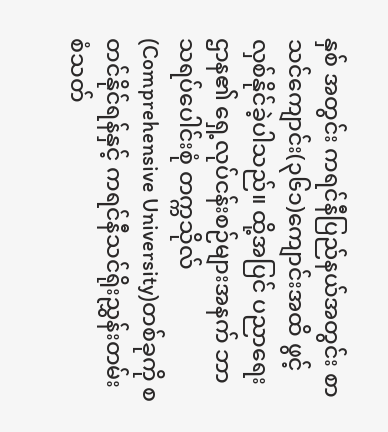နှစ် အတွင်း ကရင်နီပြည်နယ်အတွင်း စာသင်ကျောင်း(၃၆၁)ကျောင်းအထိ ဖွင့်လှစ်နိုင်ခဲ့ပါသည်။ ထို့အပြင် ပညာရေးဌာန၏ ရှေ့လုပ်ငန်းစဉ်များအနက် ဘာသရပ်ပေါင်းစုံ တက္ကသိုလ် (Comprehensive University)တစ်ခုကို စတင်နိုင်ရန်နှင့် ကရင်နီသင်ရိုးညွှန်းတမ်း စံသတ်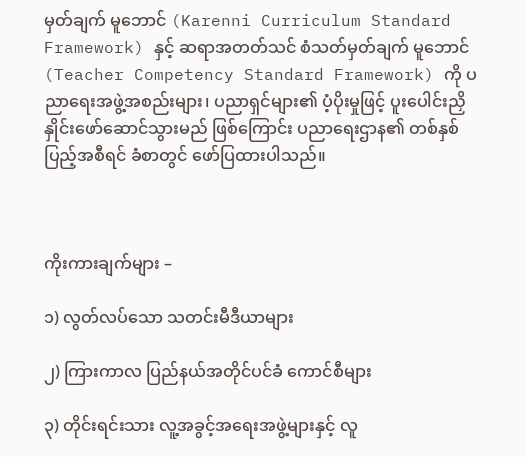မှတ်ချက် မူဘောင် (Karenni Curriculum Standard Framework) နှင့် ဆရာအတတ်သင် စံသတ်မှတ်ချက် မူဘောင် (Teacher Competency Standard Framework) ကို ပညာရေးအဖွဲ့အစည်းများ၊ ပညာရှင်များ၏ ပံ့ပိုးမှုဖြင့် ပူးပေါင်းညှိနှိုင်းဖော်ဆောင်သွားမည် ဖြစ်ကြောင်း ပညာရေးဌာန၏ တစ်နှစ်ပြည့်အစီရင် ခံစာတွင် ဖော်ပြထားပါသည်။



ကိုးကားချက်များ –

၁) လွတ်လပ်သော သတင်းမီဒီယာများ

၂) ကြားကာလ ပြည်နယ်အတိုင်ပင်ခံ ကောင်စီများ

၃) တိုင်းရင်းသား လူ့အခွင့်အရေးအဖွဲ့များနှင့် လူ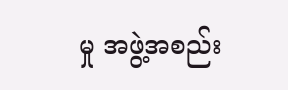မှု အဖွဲ့အစည်း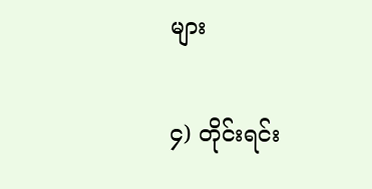များ

၄) တိုင်းရင်း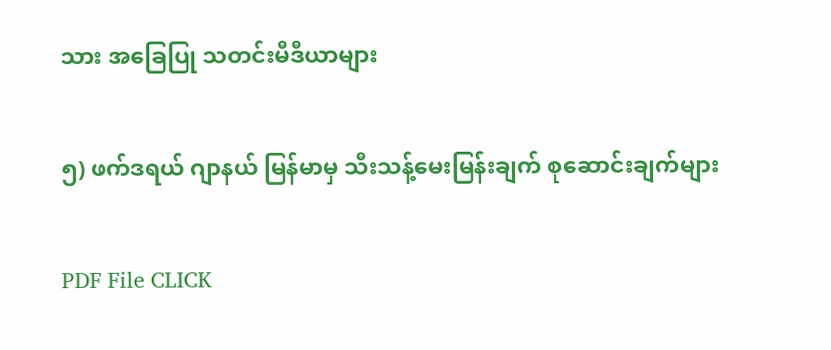သား အခြေပြု သတင်းမီဒီယာများ

၅) ဖက်ဒရယ် ဂျာနယ် မြန်မာမှ သီးသန့်မေးမြန်းချက် စုဆောင်းချက်များ

PDF File CLICK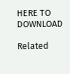HERE TO DOWNLOAD

Related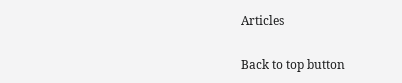Articles

Back to top button